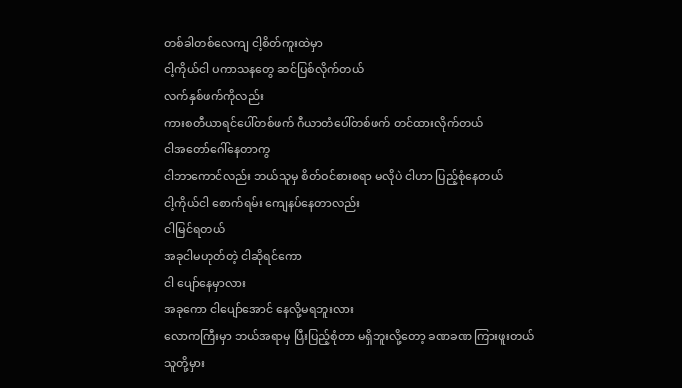တစ်ခါတစ်လေကျ ငါ့စိတ်ကူးထဲမှာ
ငါ့ကိုယ်ငါ ပကာသနတွေ ဆင်ပြစ်လိုက်တယ်
လက်နှစ်ဖက်ကိုလည်း
ကားစတီယာရင်ပေါ်တစ်ဖက် ဂီယာတံပေါ်တစ်ဖက် တင်ထားလိုက်တယ်
ငါအတော်ဂေါ်နေတာကွ
ငါဘာကောင်လည်း ဘယ်သူမှ စိတ်ဝင်စားစရာ မလိုပဲ ငါဟာ ပြည့်စုံနေတယ်
ငါ့ကိုယ်ငါ စောက်ရမ်း ကျေနပ်နေတာလည်း
ငါမြင်ရတယ်
အခုငါမဟုတ်တဲ့ ငါဆိုရင်ကော
ငါ ပျော်နေမှာလား
အခုကော ငါပျော်အောင် နေလို့မရဘူးလား
လောကကြီးမှာ ဘယ်အရာမှ ပြီးပြည့်စုံတာ မရှိဘူးလို့တော့ ခဏခဏ ကြားဖူးတယ်
သူတို့မှား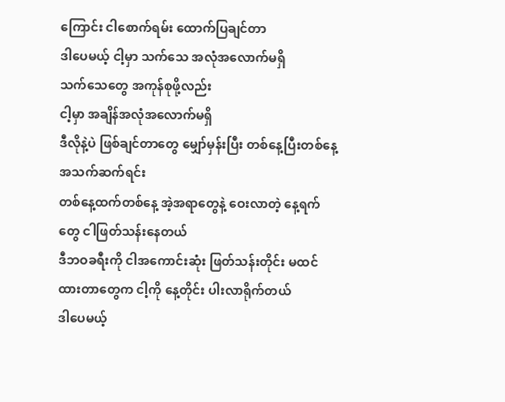ကြောင်း ငါစောက်ရမ်း ထောက်ပြချင်တာ
ဒါပေမယ့် ငါ့မှာ သက်သေ အလုံအလောက်မရှိ
သက်သေတွေ အကုန်စုဖို့လည်း
ငါ့မှာ အချိန်အလုံအလောက်မရှိ
ဒီလိုနဲ့ပဲ ဖြစ်ချင်တာတွေ မျှော်မှန်းပြီး တစ်နေ့ပြီးတစ်နေ့ အသက်ဆက်ရင်း
တစ်နေ့ထက်တစ်နေ့ အဲ့အရာတွေနဲ့ ဝေးလာတဲ့ နေ့ရက်တွေ ငါဖြတ်သန်းနေတယ်
ဒီဘဝခရီးကို ငါအကောင်းဆုံး ဖြတ်သန်းတိုင်း မထင်ထားတာတွေက ငါ့ကို နေ့တိုင်း ပါးလာရိုက်တယ်
ဒါပေမယ့်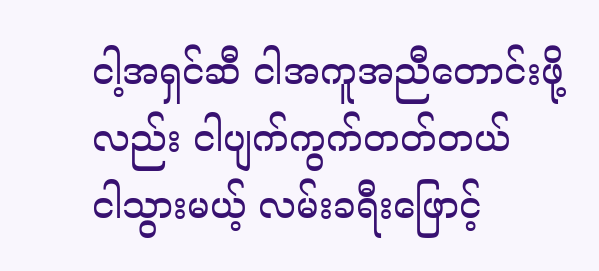ငါ့အရှင်ဆီ ငါအကူအညီတောင်းဖို့လည်း ငါပျက်ကွက်တတ်တယ်
ငါသွားမယ့် လမ်းခရီးဖြောင့်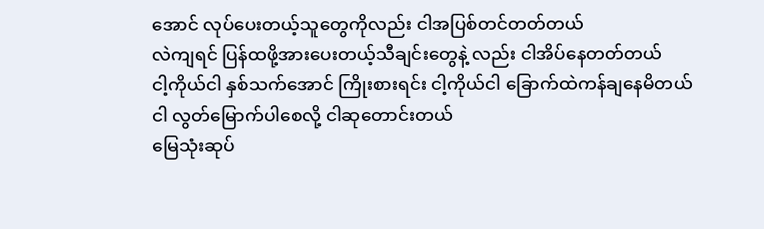အောင် လုပ်ပေးတယ့်သူတွေကိုလည်း ငါအပြစ်တင်တတ်တယ်
လဲကျရင် ပြန်ထဖို့အားပေးတယ့်သီချင်းတွေနဲ့ လည်း ငါအိပ်နေတတ်တယ်
ငါ့ကိုယ်ငါ နှစ်သက်အောင် ကြိုးစားရင်း ငါ့ကိုယ်ငါ ခြောက်ထဲကန်ချနေမိတယ်
ငါ လွတ်မြောက်ပါစေလို့ ငါဆုတောင်းတယ်
မြေသုံးဆုပ်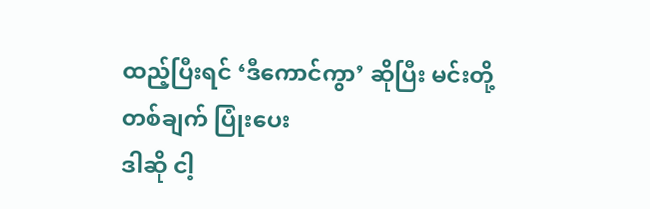ထည့်ပြီးရင် ‘ဒီကောင်ကွာ’ ဆိုပြီး မင်းတို့တစ်ချက် ပြုံးပေး
ဒါဆို ငါ့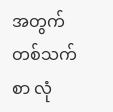အတွက် တစ်သက်စာ လုံ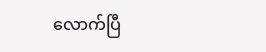လောက်ပြီ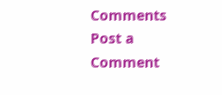Comments
Post a Comment